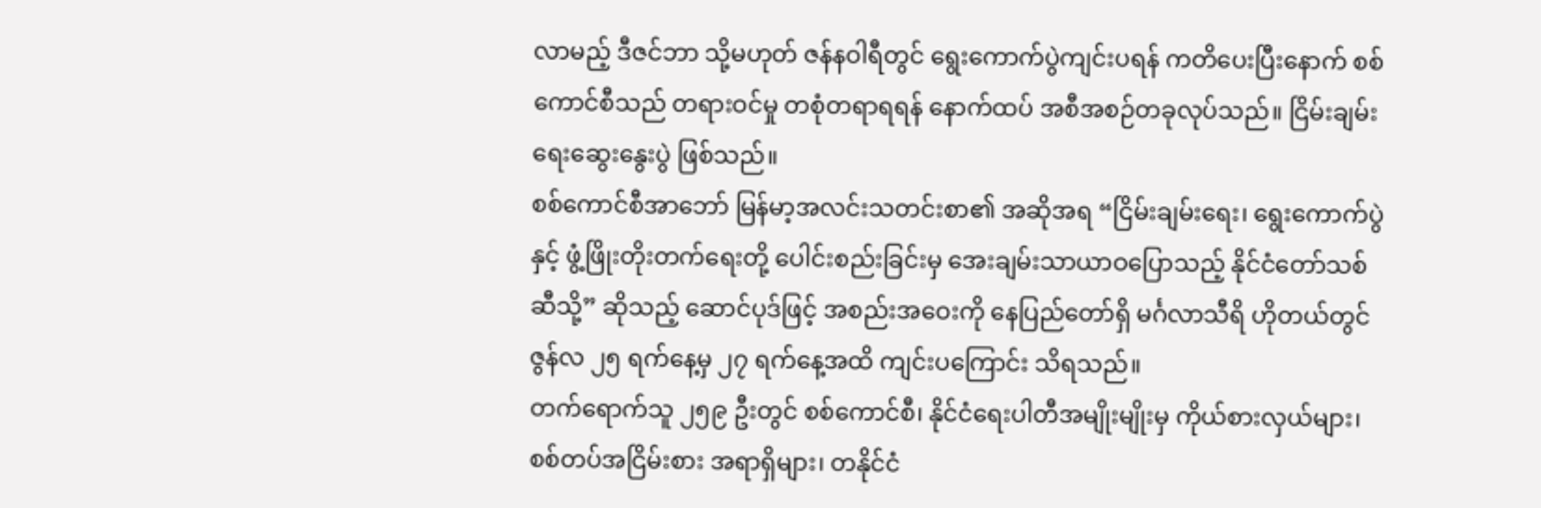လာမည့် ဒီဇင်ဘာ သို့မဟုတ် ဇန်နဝါရီတွင် ရွေးကောက်ပွဲကျင်းပရန် ကတိပေးပြီးနောက် စစ်ကောင်စီသည် တရားဝင်မှု တစုံတရာရရန် နောက်ထပ် အစီအစဉ်တခုလုပ်သည်။ ငြိမ်းချမ်းရေးဆွေးနွေးပွဲ ဖြစ်သည်။
စစ်ကောင်စီအာဘော် မြန်မာ့အလင်းသတင်းစာ၏ အဆိုအရ “ငြိမ်းချမ်းရေး၊ ရွေးကောက်ပွဲနှင့် ဖွံ့ဖြိုးတိုးတက်ရေးတို့ ပေါင်းစည်းခြင်းမှ အေးချမ်းသာယာဝပြောသည့် နိုင်ငံတော်သစ်ဆီသို့” ဆိုသည့် ဆောင်ပုဒ်ဖြင့် အစည်းအဝေးကို နေပြည်တော်ရှိ မင်္ဂလာသီရိ ဟိုတယ်တွင် ဇွန်လ ၂၅ ရက်နေ့မှ ၂၇ ရက်နေ့အထိ ကျင်းပကြောင်း သိရသည်။
တက်ရောက်သူ ၂၅၉ ဦးတွင် စစ်ကောင်စီ၊ နိုင်ငံရေးပါတီအမျိုးမျိုးမှ ကိုယ်စားလှယ်များ၊ စစ်တပ်အငြိမ်းစား အရာရှိများ၊ တနိုင်ငံ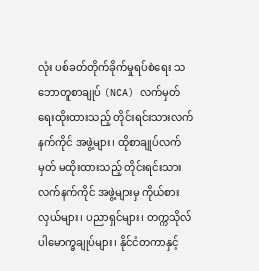လုံး ပစ်ခတ်တိုက်ခိုက်မှုရပ်စဲရေး သဘောတူစာချုပ် (NCA) လက်မှတ်ရေးထိုးထားသည့် တိုင်းရင်းသားလက်နက်ကိုင် အဖွဲ့များ၊ ထိုစာချုပ်လက်မှတ် မထိုးထားသည့် တိုင်းရင်းသားလက်နက်ကိုင် အဖွဲ့များမှ ကိုယ်စားလှယ်များ၊ ပညာရှင်များ၊ တက္ကသိုလ်ပါမောက္ခချုပ်များ၊ နိုင်ငံတကာနှင့်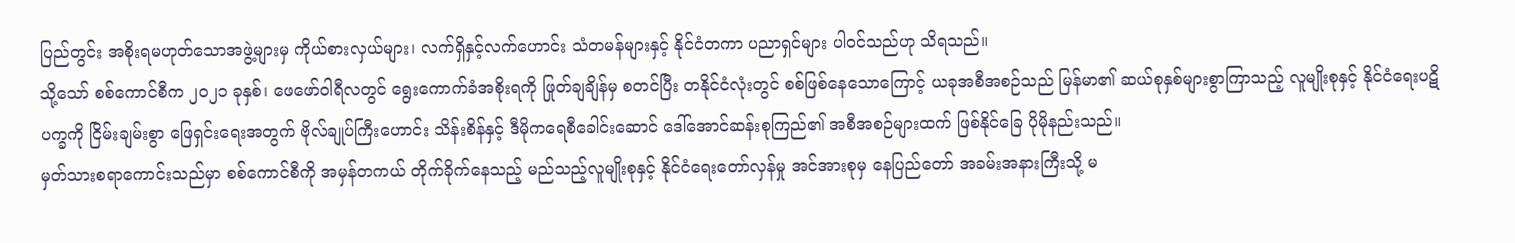ပြည်တွင်း အစိုးရမဟုတ်သောအဖွဲ့များမှ ကိုယ်စားလှယ်များ၊ လက်ရှိနှင့်လက်ဟောင်း သံတမန်များနှင့် နိုင်ငံတကာ ပညာရှင်များ ပါဝင်သည်ဟု သိရသည်။
သို့သော် စစ်ကောင်စီက ၂၀၂၁ ခုနှစ်၊ ဖေဖော်ဝါရီလတွင် ရွေးကောက်ခံအစိုးရကို ဖြုတ်ချချိန်မှ စတင်ပြီး တနိုင်ငံလုံးတွင် စစ်ဖြစ်နေသောကြောင့် ယခုအစီအစဉ်သည် မြန်မာ၏ ဆယ်စုနှစ်များစွာကြာသည့် လူမျိုးစုနှင့် နိုင်ငံရေးပဋိပက္ခကို ငြိမ်းချမ်းစွာ ဖြေရှင်းရေးအတွက် ဗိုလ်ချုပ်ကြီးဟောင်း သိန်းစိန်နှင့် ဒီမိုကရေစီခေါင်းဆောင် ဒေါ်အောင်ဆန်းစုကြည်၏ အစီအစဉ်များထက် ဖြစ်နိုင်ခြေ ပိုမိုနည်းသည်။
မှတ်သားစရာကောင်းသည်မှာ စစ်ကောင်စီကို အမှန်တကယ် တိုက်ခိုက်နေသည့် မည်သည့်လူမျိုးစုနှင့် နိုင်ငံရေးတော်လှန်မှု အင်အားစုမှ နေပြည်တော် အခမ်းအနားကြီးသို့ မ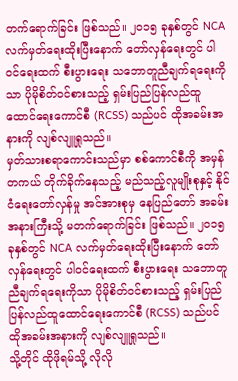တက်ရောက်ခြင်း ဖြစ်သည်။ ၂၀၁၅ ခုနှစ်တွင် NCA လက်မှတ်ရေးထိုးပြီးနောက် တော်လှန်ရေးတွင် ပါဝင်ရေးထက် စီးပွားရေး သဘောတူညီချက်ရရေးကိုသာ ပိုမိုစိတ်ဝင်စားသည့် ရှမ်းပြည်ပြန်လည်ထူထောင်ရေးကောင်စီ (RCSS) သည်ပင် ထိုအခမ်းအနားကို လျစ်လျူရှုသည်။
မှတ်သားစရာကောင်းသည်မှာ စစ်ကောင်စီကို အမှန်တကယ် တိုက်ခိုက်နေသည့် မည်သည့်လူမျိုးစုနှင့် နိုင်ငံရေးတော်လှန်မှု အင်အားစုမှ နေပြည်တော် အခမ်းအနားကြီးသို့ မတက်ရောက်ခြင်း ဖြစ်သည်။ ၂၀၁၅ ခုနှစ်တွင် NCA လက်မှတ်ရေးထိုးပြီးနောက် တော်လှန်ရေးတွင် ပါဝင်ရေးထက် စီးပွားရေး သဘောတူညီချက်ရရေးကိုသာ ပိုမိုစိတ်ဝင်စားသည့် ရှမ်းပြည်ပြန်လည်ထူထောင်ရေးကောင်စီ (RCSS) သည်ပင် ထိုအခမ်းအနားကို လျစ်လျူရှုသည်။
သို့တိုင် ထိုဖိုရမ်သို့ လိုလို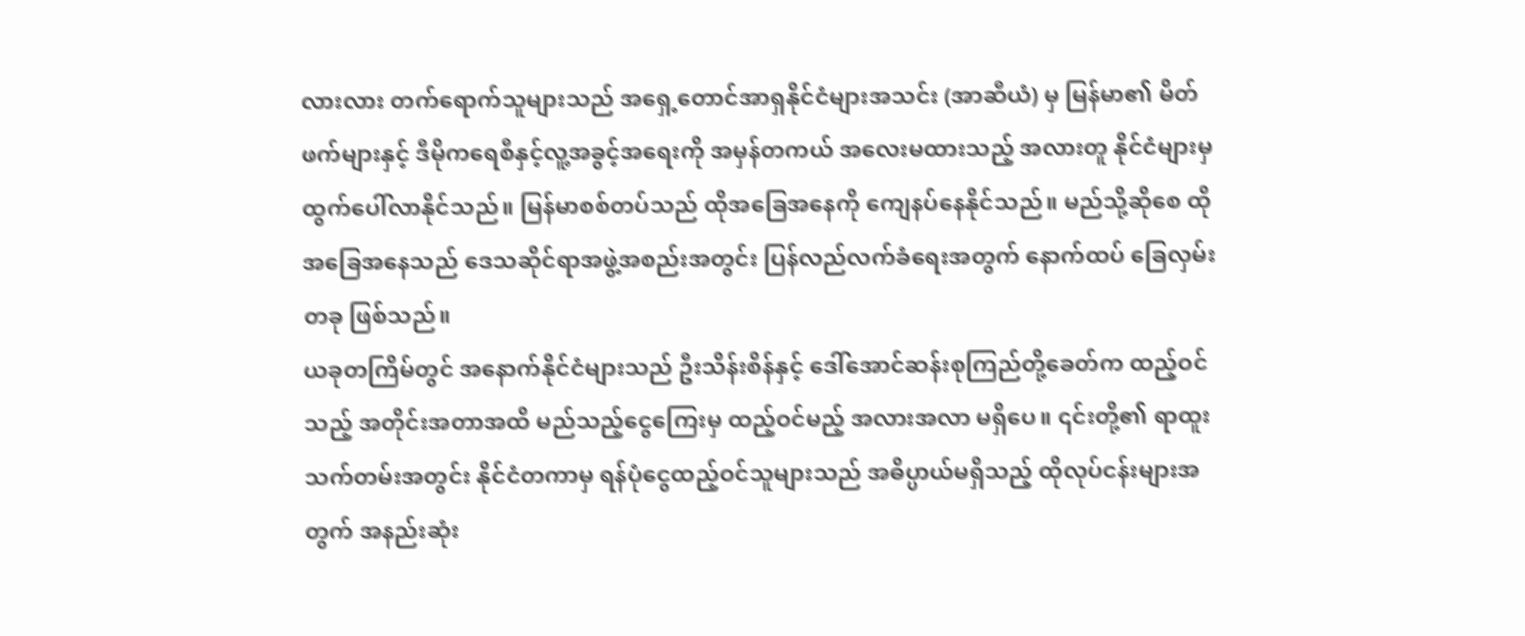လားလား တက်ရောက်သူများသည် အရှေ့တောင်အာရှနိုင်ငံများအသင်း (အာဆီယံ) မှ မြန်မာ၏ မိတ်ဖက်များနှင့် ဒီမိုကရေစီနှင့်လူ့အခွင့်အရေးကို အမှန်တကယ် အလေးမထားသည့် အလားတူ နိုင်ငံများမှ ထွက်ပေါ်လာနိုင်သည်။ မြန်မာစစ်တပ်သည် ထိုအခြေအနေကို ကျေနပ်နေနိုင်သည်။ မည်သို့ဆိုစေ ထိုအခြေအနေသည် ဒေသဆိုင်ရာအဖွဲ့အစည်းအတွင်း ပြန်လည်လက်ခံရေးအတွက် နောက်ထပ် ခြေလှမ်းတခု ဖြစ်သည်။
ယခုတကြိမ်တွင် အနောက်နိုင်ငံများသည် ဦးသိန်းစိန်နှင့် ဒေါ်အောင်ဆန်းစုကြည်တို့ခေတ်က ထည့်ဝင်သည့် အတိုင်းအတာအထိ မည်သည့်ငွေကြေးမှ ထည့်ဝင်မည့် အလားအလာ မရှိပေ။ ၎င်းတို့၏ ရာထူးသက်တမ်းအတွင်း နိုင်ငံတကာမှ ရန်ပုံငွေထည့်ဝင်သူများသည် အဓိပ္ပာယ်မရှိသည့် ထိုလုပ်ငန်းများအတွက် အနည်းဆုံး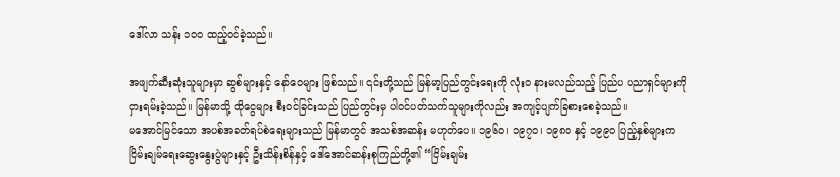ဒေါ်လာ သန်း ၁၀၀ ထည့်ဝင်ခဲ့သည်။

အဖျက်ဆီးဆုံးသူများမှာ ဆွစ်များနှင့် နော်ဝေများ ဖြစ်သည်။ ၎င်းတို့သည် မြန်မာ့ပြည်တွင်းရေးကို လုံးဝ နားမလည်သည့် ပြည်ပ ပညာရှင်များကို ငှားရမ်းခဲ့သည်။ မြန်မာသို့ ထိုငွေများ စီးဝင်ခြင်းသည် ပြည်တွင်းမှ ပါဝင်ပတ်သက်သူများကိုလည်း အကျင့်ပျက်ခြစားစေခဲ့သည်။
မအောင်မြင်သော အပစ်အခတ်ရပ်စဲရေးများသည် မြန်မာတွင် အသစ်အဆန်း မဟုတ်ပေ။ ၁၉၆၀၊ ၁၉၇၀၊ ၁၉၈၀ နှင့် ၁၉၉၀ ပြည့်နှစ်များက ငြိမ်းချမ်ရေးဆွေးနွေးပွဲများနှင့် ဦးသိန်းစိန်နှင့် ဒေါ်အောင်ဆန်းစုကြည်တို့၏ “ငြိမ်းချမ်း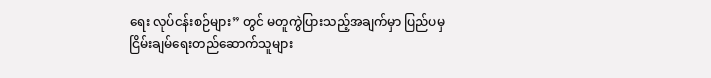ရေး လုပ်ငန်းစဉ်များ” တွင် မတူကွဲပြားသည့်အချက်မှာ ပြည်ပမှ ငြိမ်းချမ်ရေးတည်ဆောက်သူများ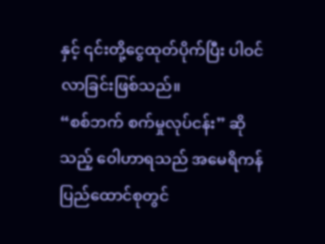နှင့် ၎င်းတို့ငွေထုတ်ပိုက်ပြီး ပါဝင်လာခြင်းဖြစ်သည်။
“စစ်ဘက် စက်မှုလုပ်ငန်း” ဆိုသည့် ဝေါဟာရသည် အမေရိကန် ပြည်ထောင်စုတွင်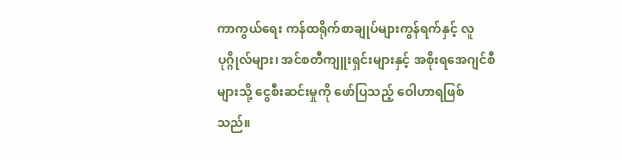ကာကွယ်ရေး ကန်ထရိုက်စာချုပ်များကွန်ရက်နှင့် လူပုဂ္ဂိုလ်များ၊ အင်စတီကျူးရှင်းများနှင့် အစိုးရအေဂျင်စီများသို့ ငွေစီးဆင်းမှုကို ဖော်ပြသည့် ဝေါဟာရဖြစ်သည်။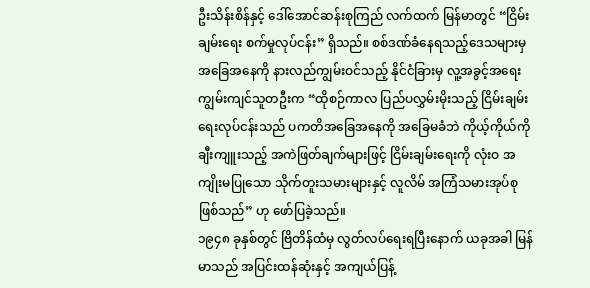ဦးသိန်းစိန်နှင့် ဒေါ်အောင်ဆန်းစုကြည် လက်ထက် မြန်မာတွင် “ငြိမ်းချမ်းရေး စက်မှုလုပ်ငန်း” ရှိသည်။ စစ်ဒဏ်ခံနေရသည့်ဒေသများမှ အခြေအနေကို နားလည်ကျွမ်းဝင်သည့် နိုင်ငံခြားမှ လူ့အခွင့်အရေး ကျွမ်းကျင်သူတဦးက “ထိုစဉ်ကာလ ပြည်ပလွှမ်းမိုးသည့် ငြိမ်းချမ်းရေးလုပ်ငန်းသည် ပကတိအခြေအနေကို အခြေမခံဘဲ ကိုယ့်ကိုယ်ကို ချီးကျူးသည့် အကဲဖြတ်ချက်များဖြင့် ငြိမ်းချမ်းရေးကို လုံးဝ အကျိုးမပြုသော သိုက်တူးသမားများနှင့် လူလိမ် အကြံသမားအုပ်စု ဖြစ်သည်” ဟု ဖော်ပြခဲ့သည်။
၁၉၄၈ ခုနှစ်တွင် ဗြိတိန်ထံမှ လွတ်လပ်ရေးရပြီးနောက် ယခုအခါ မြန်မာသည် အပြင်းထန်ဆုံးနှင့် အကျယ်ပြန့်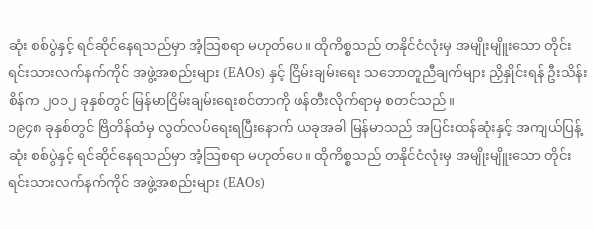ဆုံး စစ်ပွဲနှင့် ရင်ဆိုင်နေရသည်မှာ အံ့သြစရာ မဟုတ်ပေ။ ထိုကိစ္စသည် တနိုင်ငံလုံးမှ အမျိုးမျိူးသော တိုင်းရင်းသားလက်နက်ကိုင် အဖွဲ့အစည်းများ (EAOs) နှင့် ငြိမ်းချမ်းရေး သဘောတူညီချက်များ ညှိနှိုင်းရန် ဦးသိန်းစိန်က ၂၀၁၂ ခုနှစ်တွင် မြန်မာငြိမ်းချမ်းရေးစင်တာကို ဖန်တီးလိုက်ရာမှ စတင်သည်။
၁၉၄၈ ခုနှစ်တွင် ဗြိတိန်ထံမှ လွတ်လပ်ရေးရပြီးနောက် ယခုအခါ မြန်မာသည် အပြင်းထန်ဆုံးနှင့် အကျယ်ပြန့်ဆုံး စစ်ပွဲနှင့် ရင်ဆိုင်နေရသည်မှာ အံ့သြစရာ မဟုတ်ပေ။ ထိုကိစ္စသည် တနိုင်ငံလုံးမှ အမျိုးမျိူးသော တိုင်းရင်းသားလက်နက်ကိုင် အဖွဲ့အစည်းများ (EAOs)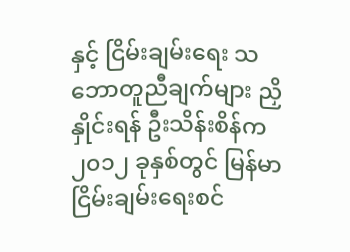နှင့် ငြိမ်းချမ်းရေး သဘောတူညီချက်များ ညှိနှိုင်းရန် ဦးသိန်းစိန်က ၂၀၁၂ ခုနှစ်တွင် မြန်မာငြိမ်းချမ်းရေးစင်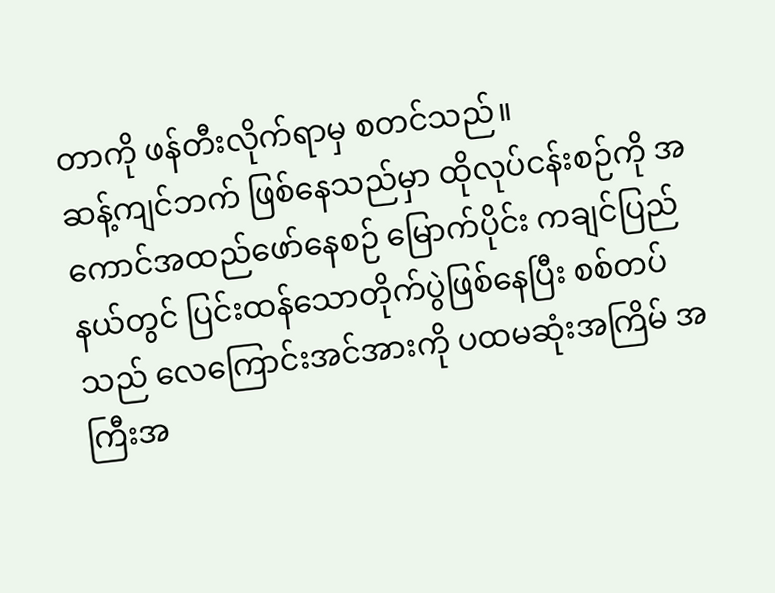တာကို ဖန်တီးလိုက်ရာမှ စတင်သည်။
ဆန့်ကျင်ဘက် ဖြစ်နေသည်မှာ ထိုလုပ်ငန်းစဉ်ကို အကောင်အထည်ဖော်နေစဉ် မြောက်ပိုင်း ကချင်ပြည်နယ်တွင် ပြင်းထန်သောတိုက်ပွဲဖြစ်နေပြီး စစ်တပ်သည် လေကြောင်းအင်အားကို ပထမဆုံးအကြိမ် အကြီးအ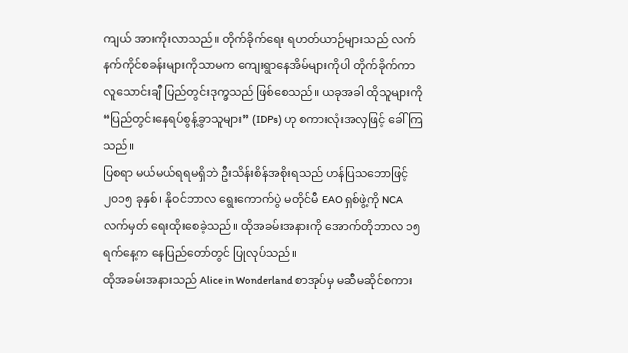ကျယ် အားကိုးလာသည်။ တိုက်ခိုက်ရေး ရဟတ်ယာဉ်များသည် လက်နက်ကိုင်စခန်းများကိုသာမက ကျေးရွာနေအိမ်များကိုပါ တိုက်ခိုက်ကာ လူသောင်းချီ ပြည်တွင်းဒုက္ခသည် ဖြစ်စေသည်။ ယခုအခါ ထိုသူများကို “ပြည်တွင်းနေရပ်စွန့်ခွာသူများ” (IDPs) ဟု စကားလုံးအလှဖြင့် ခေါ်ကြသည်။
ပြစရာ မယ်မယ်ရရမရှိဘဲ ဦးသိန်းစိန်အစိုးရသည် ဟန်ပြသဘောဖြင့် ၂၀၁၅ ခုနှစ်၊ နိုဝင်ဘာလ ရွေးကောက်ပွဲ မတိုင်မီ EAO ရှစ်ဖွဲ့ကို NCA လက်မှတ် ရေးထိုးစေခဲ့သည်။ ထိုအခမ်းအနားကို အောက်တိုဘာလ ၁၅ ရက်နေ့က နေပြည်တော်တွင် ပြုလုပ်သည်။
ထိုအခမ်းအနားသည် Alice in Wonderland စာအုပ်မှ မဆီမဆိုင်စကား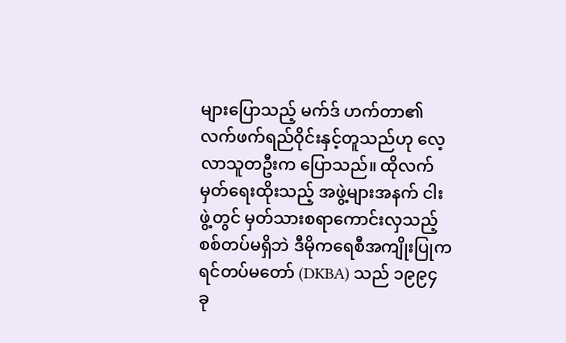များပြောသည့် မက်ဒ် ဟက်တာ၏ လက်ဖက်ရည်ဝိုင်းနှင့်တူသည်ဟု လေ့လာသူတဦးက ပြောသည်။ ထိုလက်မှတ်ရေးထိုးသည့် အဖွဲ့များအနက် ငါးဖွဲ့တွင် မှတ်သားစရာကောင်းလှသည့် စစ်တပ်မရှိဘဲ ဒီမိုကရေစီအကျိုးပြုကရင်တပ်မတော် (DKBA) သည် ၁၉၉၄ ခု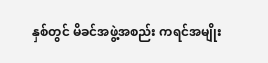နှစ်တွင် မိခင်အဖွဲ့အစည်း ကရင်အမျိုး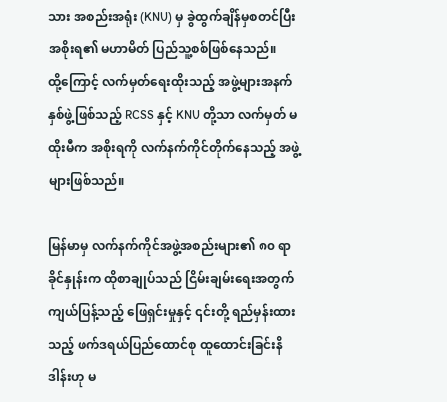သား အစည်းအရုံး (KNU) မှ ခွဲထွက်ချိန်မှစတင်ပြီး အစိုးရ၏ မဟာမိတ် ပြည်သူ့စစ်ဖြစ်နေသည်။
ထို့ကြောင့် လက်မှတ်ရေးထိုးသည့် အဖွဲ့များအနက် နှစ်ဖွဲ့ဖြစ်သည့် RCSS နှင့် KNU တို့သာ လက်မှတ် မထိုးမီက အစိုးရကို လက်နက်ကိုင်တိုက်နေသည့် အဖွဲ့များဖြစ်သည်။

မြန်မာမှ လက်နက်ကိုင်အဖွဲ့အစည်းများ၏ ၈၀ ရာခိုင်နှုန်းက ထိုစာချုပ်သည် ငြိမ်းချမ်းရေးအတွက် ကျယ်ပြန့်သည့် ဖြေရှင်းမှုနှင့် ၎င်းတို့ ရည်မှန်းထားသည့် ဖက်ဒရယ်ပြည်ထောင်စု ထူထောင်းခြင်းနိဒါန်းဟု မ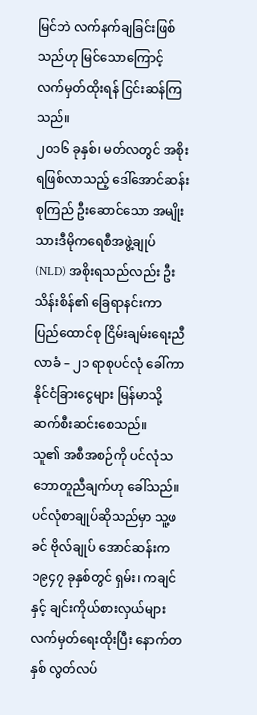မြင်ဘဲ လက်နက်ချခြင်းဖြစ်သည်ဟု မြင်သောကြောင့် လက်မှတ်ထိုးရန် ငြင်းဆန်ကြသည်။
၂၀၁၆ ခုနှစ်၊ မတ်လတွင် အစိုးရဖြစ်လာသည့် ဒေါ်အောင်ဆန်းစုကြည် ဦးဆောင်သော အမျိုးသားဒီမိုကရေစီအဖွဲ့ချုပ် (NLD) အစိုးရသည်လည်း ဦးသိန်းစိန်၏ ခြေရာနင်းကာ ပြည်ထောင်စု ငြိမ်းချမ်းရေးညီလာခံ – ၂၁ ရာစုပင်လုံ ခေါ်ကာ နိုင်ငံခြားငွေများ မြန်မာသို့ ဆက်စီးဆင်းစေသည်။
သူ၏ အစီအစဉ်ကို ပင်လုံသဘောတူညီချက်ဟု ခေါ်သည်။ ပင်လုံစာချုပ်ဆိုသည်မှာ သူ့ဖခင် ဗိုလ်ချုပ် အောင်ဆန်းက ၁၉၄၇ ခုနှစ်တွင် ရှမ်း၊ ကချင်နှင့် ချင်းကိုယ်စားလှယ်များ လက်မှတ်ရေးထိုးပြီး နောက်တနှစ် လွတ်လပ်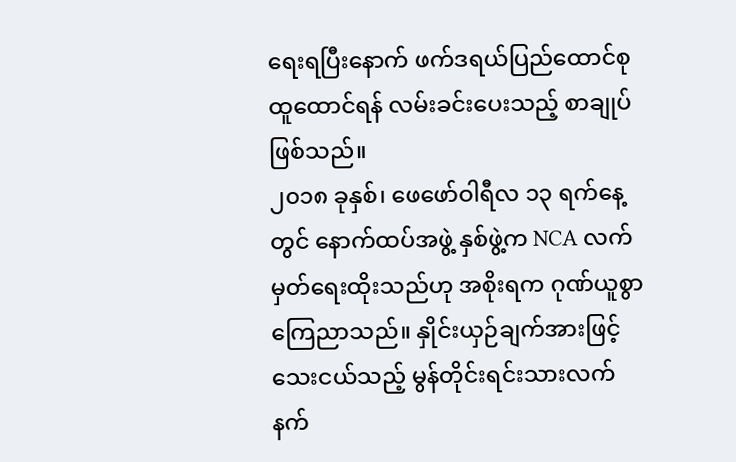ရေးရပြီးနောက် ဖက်ဒရယ်ပြည်ထောင်စု ထူထောင်ရန် လမ်းခင်းပေးသည့် စာချုပ်ဖြစ်သည်။
၂၀၁၈ ခုနှစ်၊ ဖေဖော်ဝါရီလ ၁၃ ရက်နေ့တွင် နောက်ထပ်အဖွဲ့ နှစ်ဖွဲ့က NCA လက်မှတ်ရေးထိုးသည်ဟု အစိုးရက ဂုဏ်ယူစွာ ကြေညာသည်။ နှိုင်းယှဉ်ချက်အားဖြင့် သေးငယ်သည့် မွန်တိုင်းရင်းသားလက်နက်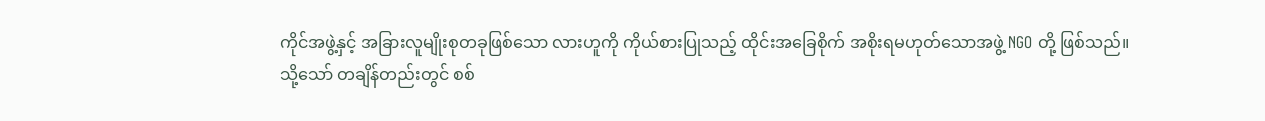ကိုင်အဖွဲ့နှင့် အခြားလူမျိုးစုတခုဖြစ်သော လားဟူကို ကိုယ်စားပြုသည့် ထိုင်းအခြေစိုက် အစိုးရမဟုတ်သောအဖွဲ့ NGO တို့ ဖြစ်သည်။
သို့သော် တချိန်တည်းတွင် စစ်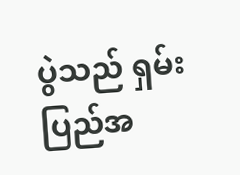ပွဲသည် ရှမ်းပြည်အ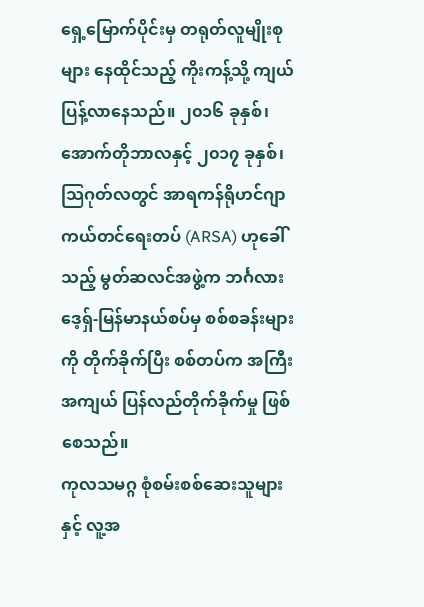ရှေ့မြောက်ပိုင်းမှ တရုတ်လူမျိုးစုများ နေထိုင်သည့် ကိုးကန့်သို့ ကျယ်ပြန့်လာနေသည်။ ၂၀၁၆ ခုနှစ်၊ အောက်တိုဘာလနှင့် ၂၀၁၇ ခုနှစ်၊ သြဂုတ်လတွင် အာရကန်ရိုဟင်ဂျာ ကယ်တင်ရေးတပ် (ARSA) ဟုခေါ်သည့် မွတ်ဆလင်အဖွဲ့က ဘင်္ဂလားဒေ့ရှ်-မြန်မာနယ်စပ်မှ စစ်စခန်းများကို တိုက်ခိုက်ပြီး စစ်တပ်က အကြီးအကျယ် ပြန်လည်တိုက်ခိုက်မှု ဖြစ်စေသည်။
ကုလသမဂ္ဂ စုံစမ်းစစ်ဆေးသူများနှင့် လူ့အ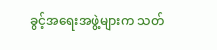ခွင့်အရေးအဖွဲ့များက သတ်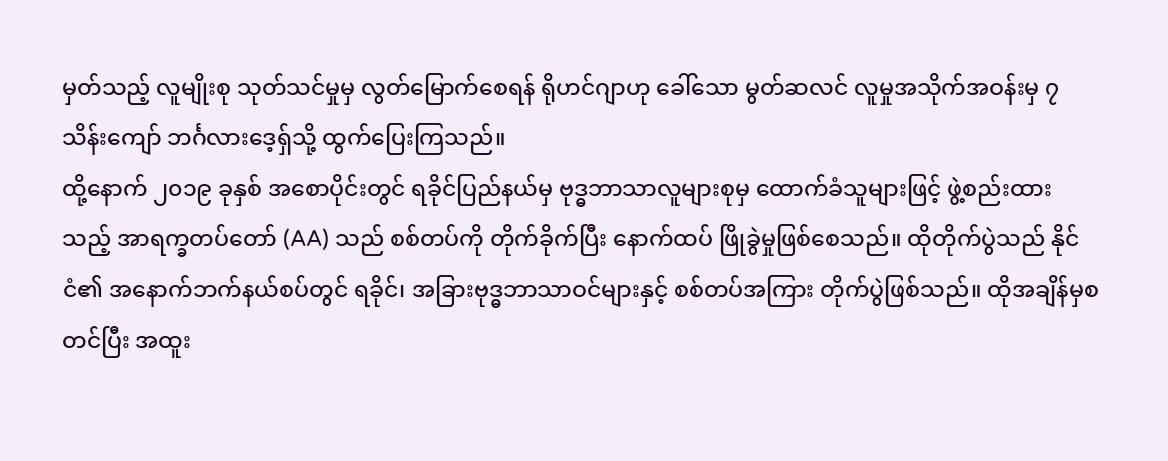မှတ်သည့် လူမျိုးစု သုတ်သင်မှုမှ လွတ်မြောက်စေရန် ရိုဟင်ဂျာဟု ခေါ်သော မွတ်ဆလင် လူမှုအသိုက်အဝန်းမှ ၇ သိန်းကျော် ဘင်္ဂလားဒေ့ရှ်သို့ ထွက်ပြေးကြသည်။
ထို့နောက် ၂၀၁၉ ခုနှစ် အစောပိုင်းတွင် ရခိုင်ပြည်နယ်မှ ဗုဒ္ဓဘာသာလူများစုမှ ထောက်ခံသူများဖြင့် ဖွဲ့စည်းထားသည့် အာရက္ခတပ်တော် (AA) သည် စစ်တပ်ကို တိုက်ခိုက်ပြီး နောက်ထပ် ဖြိုခွဲမှုဖြစ်စေသည်။ ထိုတိုက်ပွဲသည် နိုင်ငံ၏ အနောက်ဘက်နယ်စပ်တွင် ရခိုင်၊ အခြားဗုဒ္ဓဘာသာဝင်များနှင့် စစ်တပ်အကြား တိုက်ပွဲဖြစ်သည်။ ထိုအချိန်မှစတင်ပြီး အထူး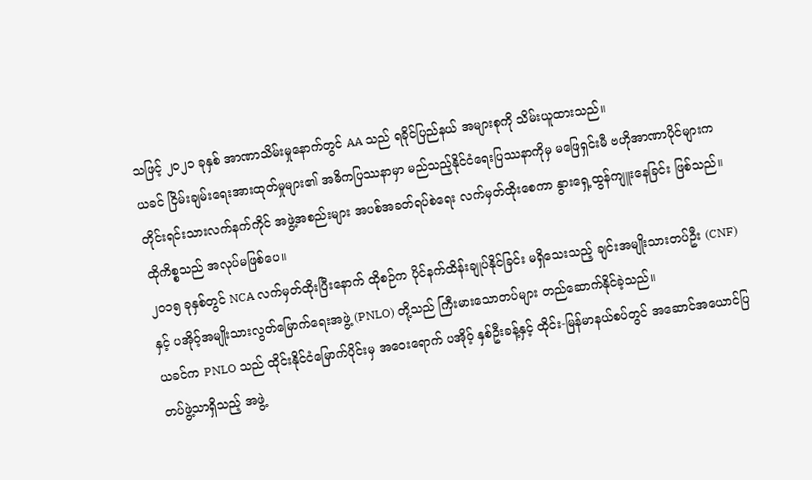သဖြင့် ၂၀၂၁ ခုနှစ် အာဏာသိမ်းမှုနောက်တွင် AA သည် ရခိုင်ပြည်နယ် အများစုကို သိမ်းယူထားသည်။
ယခင် ငြိမ်းချမ်းရေးအားထုတ်မှုများ၏ အဓိကပြဿနာမှာ မည်သည့်နိုင်ငံရေးပြဿနာကိုမှ မဖြေရှင်းမီ ဗဟိုအာဏာပိုင်များက တိုင်းရင်းသားလက်နက်ကိုင် အဖွဲ့အစည်းများ အပစ်အခတ်ရပ်စဲရေး လက်မှတ်ထိုးစေကာ နွားရှေ့ထွန်ကျူးနေခြင်း ဖြစ်သည်။ ထိုကိစ္စသည် အလုပ်မဖြစ်ပေ။
၂၀၁၅ ခုနှစ်တွင် NCA လက်မှတ်ထိုးပြီးနောက် ထိုစဉ်က ပိုင်နက်ထိန်းချုပ်နိုင်ခြင်း မရှိသေးသည့် ချင်းအမျိုးသားတပ်ဦး (CNF) နှင့် ပအိုဝ့်အမျိုးသားလွတ်မြောက်ရေးအဖွဲ့ (PNLO) တို့သည် ကြီးမားသောတပ်များ တည်ဆောက်နိုင်ခဲ့သည်။
ယခင်က PNLO သည် ထိုင်းနိုင်ငံမြောက်ပိုင်းမှ အဝေးရောက် ပအိုဝ့် နှစ်ဦးခန့်နှင့် ထိုင်း-မြန်မာနယ်စပ်တွင် အဆောင်အယောင်ပြတပ်ဖွဲ့သာရှိသည့် အဖွဲ့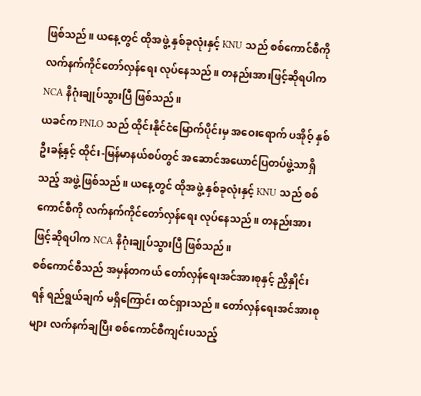ဖြစ်သည်။ ယနေ့တွင် ထိုအဖွဲ့ နှစ်ခုလုံးနှင့် KNU သည် စစ်ကောင်စီကို လက်နက်ကိုင်တော်လှန်ရေး လုပ်နေသည်။ တနည်းအားဖြင့်ဆိုရပါက NCA နိဂုံးချုပ်သွားပြီ ဖြစ်သည်။
ယခင်က PNLO သည် ထိုင်းနိုင်ငံမြောက်ပိုင်းမှ အဝေးရောက် ပအိုဝ့် နှစ်ဦးခန့်နှင့် ထိုင်း-မြန်မာနယ်စပ်တွင် အဆောင်အယောင်ပြတပ်ဖွဲ့သာရှိသည့် အဖွဲ့ဖြစ်သည်။ ယနေ့တွင် ထိုအဖွဲ့ နှစ်ခုလုံးနှင့် KNU သည် စစ်ကောင်စီကို လက်နက်ကိုင်တော်လှန်ရေး လုပ်နေသည်။ တနည်းအားဖြင့်ဆိုရပါက NCA နိဂုံးချုပ်သွားပြီ ဖြစ်သည်။
စစ်ကောင်စီသည် အမှန်တကယ် တော်လှန်ရေးအင်အားစုနှင့် ညှိနှိုင်းရန် ရည်ရွယ်ချက် မရှိကြောင်း ထင်ရှားသည်။ တော်လှန်ရေးအင်အားစုများ လက်နက်ချပြီး စစ်ကောင်စီကျင်းပသည့်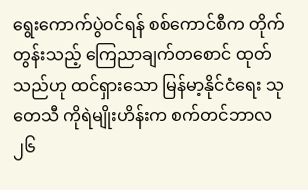ရွေးကောက်ပွဲဝင်ရန် စစ်ကောင်စီက တိုက်တွန်းသည့် ကြေညာချက်တစောင် ထုတ်သည်ဟု ထင်ရှားသော မြန်မာ့နိုင်ငံရေး သုတေသီ ကိုရဲမျိုးဟိန်းက စက်တင်ဘာလ ၂၆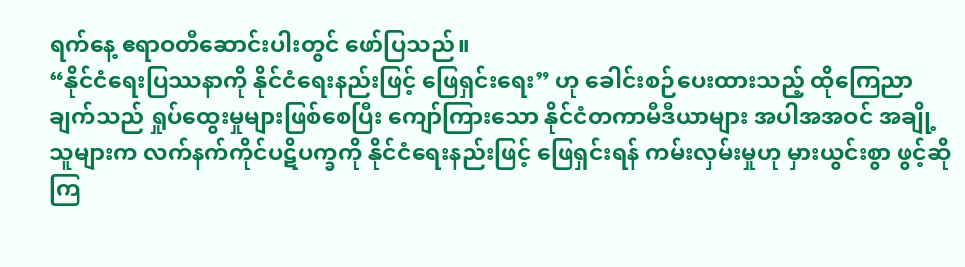ရက်နေ့ ဧရာဝတီဆောင်းပါးတွင် ဖော်ပြသည်။
“နိုင်ငံရေးပြဿနာကို နိုင်ငံရေးနည်းဖြင့် ဖြေရှင်းရေး” ဟု ခေါင်းစဉ်ပေးထားသည့် ထိုကြေညာချက်သည် ရှုပ်ထွေးမှုများဖြစ်စေပြီး ကျော်ကြားသော နိုင်ငံတကာမီဒီယာများ အပါအအဝင် အချို့သူများက လက်နက်ကိုင်ပဋိပက္ခကို နိုင်ငံရေးနည်းဖြင့် ဖြေရှင်းရန် ကမ်းလှမ်းမှုဟု မှားယွင်းစွာ ဖွင့်ဆိုကြ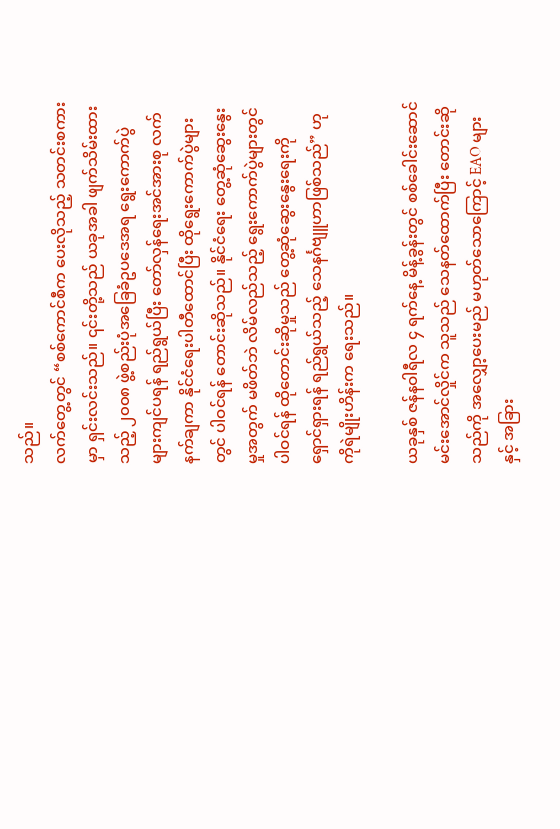သည်။
လက်တွေ့တွင် “စစ်ကောင်စီက ပေးလိုသည့် သတင်းစကားမှာ ရှင်းလင်းသည်။ ၎င်းတို့သည် ယခုအခါ ဖျက်သိမ်းထားသည့် ၂၀၀၈ ဖွဲ့စည်းပုံအခြေခံဥပဒေအရ ရွေးကောက်ပွဲများကျင်ပရန် ရည်ရွယ်ပြီး တော်လှန်ရေးအင်အားစု လက်နက်ချကာ နိုင်ငံရေးပါတီထောင်ပြီး ထိုရွေးကောက်ပွဲများတွင် ပါဝင်ရန် တောင်းဆိုသည်။ နိုင်ငံရေး တွေ့ဆုံဆွေးနွေးမှုအတွက် မဖိတ်ဘဲ လိမ်လည်သည့် ရွေးကောက်ပွဲများတွင် ပါဝင်ရန် ထိုတောင်းဆိုမှုသည် တွေ့ဆုံဆွေးနွေးရေးကို ရှောင်ရှားရန် ရည်ရွယ်သည့် သေနင်္ဂဗျူဟာဖြစ်သည်” ဟု ကိုရဲမျိုးဟိန်းက ရေးသည်။

ယခုနှစ် ဇန်နဝါရီလ ၄ ရက်နေ့ မိန့်ခွန်းတွင် စစ်ခေါင်းဆောင် မင်းအောင်လှိုင်က သူသည် သေနတ်ထောက်ပြီး တောင်းဆိုသည်ကို အလျှော့ပေးမည် မဟုတ်သောကြောင့် EAO များနှင့် အခြား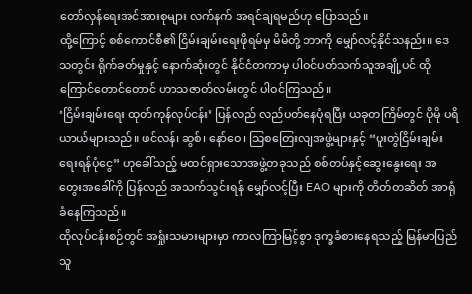တော်လှန်ရေးအင်အားစုများ လက်နက် အရင်ချရမည်ဟု ပြောသည်။
ထို့ကြောင့် စစ်ကောင်စီ၏ ငြိမ်းချမ်းရေးဖိုရမ်မှ မိမိတို့ ဘာကို မျှော်လင့်နိုင်သနည်း။ ဒေသတွင်း ရိုက်ခတ်မှုနှင့် နောက်ဆုံးတွင် နိုင်ငံတကာမှ ပါဝင်ပတ်သက်သူအချို့ပင် ထိုကြောင်တောင်တောင် ဟာသဇာတ်လမ်းတွင် ပါဝင်ကြသည်။
‘ငြိမ်းချမ်းရေး ထုတ်ကုန်လုပ်ငန်း’ ပြန်လည် လည်ပတ်နေပုံရပြီး ယခုတကြိမ်တွင် ပိုမို ပရိယာယ်များသည်။ ဖင်လန်၊ ဆွစ်၊ နော်ဝေ၊ သြစတြေးလျအဖွဲ့များနှင့် “ပူးတွဲငြိမ်းချမ်းရေးရန်ပုံငွေ” ဟုခေါ်သည့် မထင်ရှားသောအဖွဲ့တခုသည် စစ်တပ်နှင့်ဆွေးနွေးရေး အတွေးအခေါ်ကို ပြန်လည် အသက်သွင်းရန် မျှော်လင့်ပြီး EAO များကို တိတ်တဆိတ် အာရုံခံနေကြသည်။
ထိုလုပ်ငန်းစဉ်တွင် အရှုံးသမားများမှာ ကာလကြာမြင့်စွာ ဒုက္ခခံစားနေရသည့် မြန်မာပြည်သူ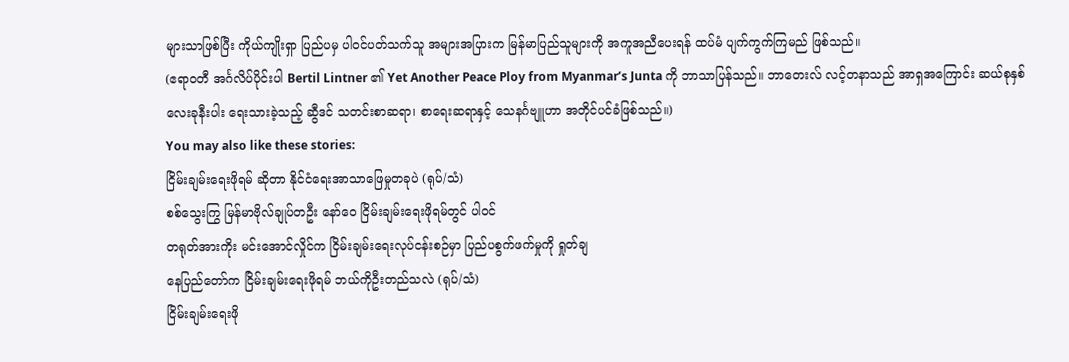များသာဖြစ်ပြီး ကိုယ်ကျိုးရှာ ပြည်ပမှ ပါဝင်ပတ်သက်သူ အများအပြားက မြန်မာပြည်သူများကို အကူအညီပေးရန် ထပ်မံ ပျက်ကွက်ကြမည် ဖြစ်သည်။
(ဧရာဝတီ အင်္ဂလိပ်ပိုင်းပါ Bertil Lintner ၏ Yet Another Peace Ploy from Myanmar’s Junta ကို ဘာသာပြန်သည်။ ဘာတေးလ် လင့်တနာသည် အာရှအကြောင်း ဆယ်စုနှစ် လေးခုနီးပါး ရေးသားခဲ့သည့် ဆွီဒင် သတင်းစာဆရာ၊ စာရေးဆရာနှင့် သေနင်္ဂဗျူဟာ အတိုင်ပင်ခံဖြစ်သည်။)
You may also like these stories:
ငြိမ်းချမ်းရေးဖိုရမ် ဆိုတာ နိုင်ငံရေးအာသာဖြေမှုတခုပဲ (ရုပ်/သံ)
စစ်သွေးကြွ မြန်မာဗိုလ်ချုပ်တဦး နော်ဝေ ငြိမ်းချမ်းရေးဖိုရမ်တွင် ပါဝင်
တရုတ်အားကိုး မင်းအောင်လှိုင်က ငြိမ်းချမ်းရေးလုပ်ငန်းစဉ်မှာ ပြည်ပစွက်ဖက်မှုကို ရှုတ်ချ
နေပြည်တော်က ငြိမ်းချမ်းရေးဖိုရမ် ဘယ်ကိုဦးတည်သလဲ (ရုပ်/သံ)
ငြိမ်းချမ်းရေးဖို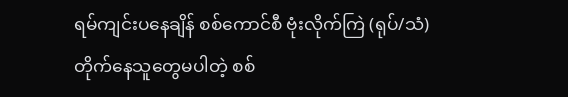ရမ်ကျင်းပနေချိန် စစ်ကောင်စီ ဗုံးလိုက်ကြဲ (ရုပ်/သံ)
တိုက်နေသူတွေမပါတဲ့ စစ်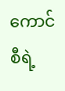ကောင်စီရဲ့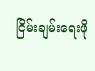ငြိမ်းချမ်းရေးဖို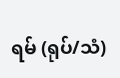ရမ် (ရုပ်/သံ)